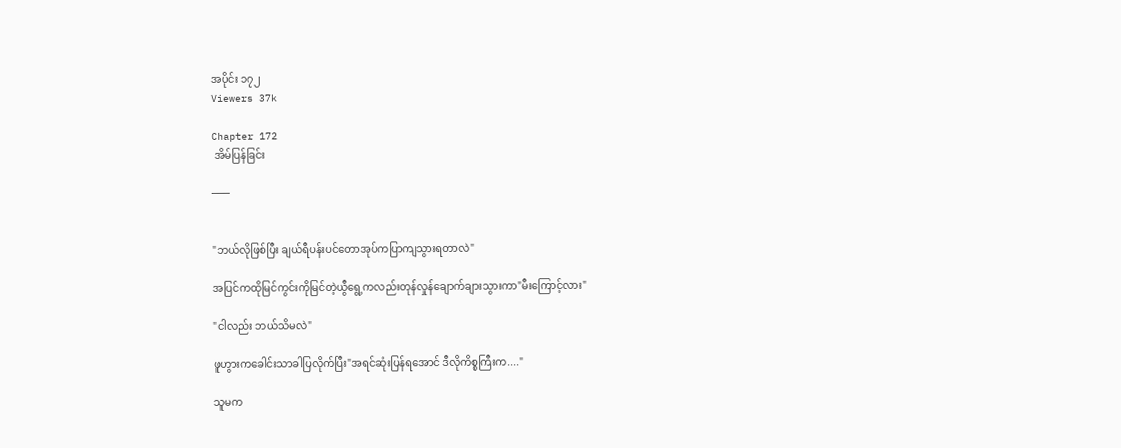အပိုင်း ၁၇၂
Viewers 37k

Chapter 172
 အိမ်ပြန်ခြင်း

───


"ဘယ်လိုဖြစ်ပြီး ချယ်ရီပန်းပင်တောအုပ်ကပြာကျသွားရတာလဲ"

အပြင်ကထိုမြင်ကွင်းကိုမြင်တဲ့ယွီရွေ့ကလည်းတုန်လှုန်ချောက်ချားသွားကာ"မီးကြောင့်လား"

"ငါလည်း ဘယ်သိမလဲ"

ဖူဟွားကခေါင်းသာခါပြလိုက်ပြီး"အရင်ဆုံးပြန်ရအောင် ဒီလိုကိစ္စကြီးက...."

သူမက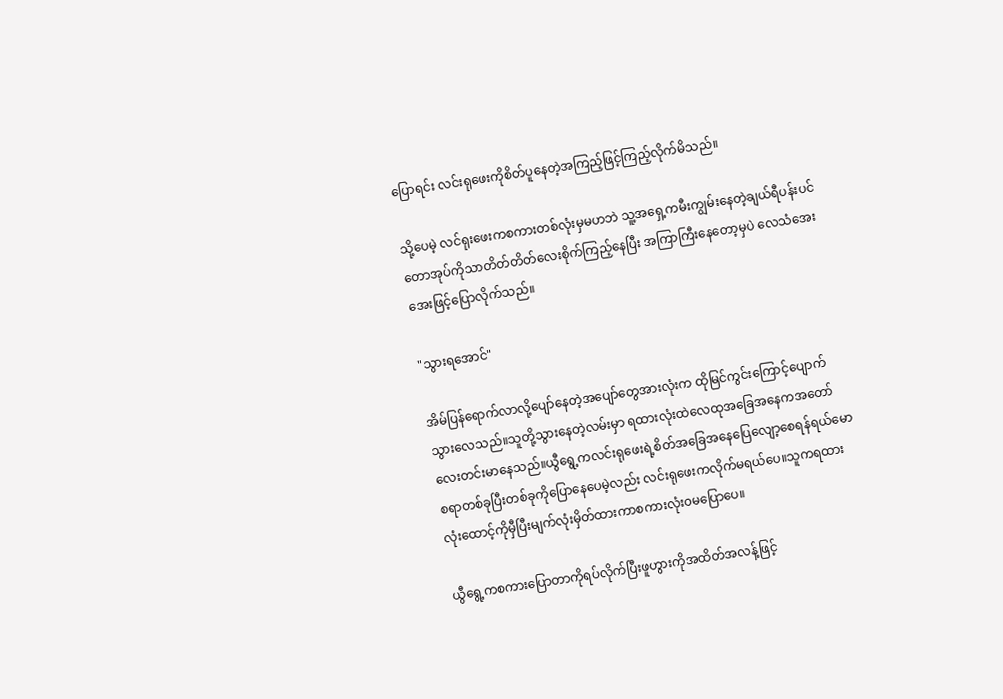ပြောရင်း လင်းရုဖေးကိုစိတ်ပူနေတဲ့အကြည့်ဖြင့်ကြည့်လိုက်မိသည်။

သို့ပေမဲ့ လင်ရုးဖေးကစကားတစ်လုံးမှမဟဘဲ သူ့အရှေ့ကမီးကျွမ်းနေတဲ့ချယ်ရီပန်းပင်တောအုပ်ကိုသာတိတ်တိတ်လေးစိုက်ကြည့်နေပြီး အကြာကြီးနေတော့မှပဲ လေသံအေးအေးဖြင့်ပြောလိုက်သည်။

"သွားရအောင်"

အိမ်ပြန်ရောက်လာလို့ပျော်နေတဲ့အပျော်တွေအားလုံးက ထိုမြင်ကွင်းကြောင့်ပျောက်သွားလေသည်။သူတို့သွားနေတဲ့လမ်းမှာ ရထားလုံးထဲလေထုအခြေအနေကအတော်လေးတင်းမာနေသည်။ယွီရွေ့ကလင်းရုဖေးရဲ့စိတ်အခြေအနေပြေလျော့စေရန်ရယ်မောစရာတစ်ခုပြီးတစ်ခုကိုပြောနေပေမဲ့လည်း လင်းရုဖေးကလိုက်မရယ်ပေ။သူကရထားလုံးထောင့်ကိုမှီပြီးမျက်လုံးမှိတ်ထားကာစကား‌လုံး၀မပြောပေ။

ယွီရွေ့ကစကားပြောတာကိုရပ်လိုက်ပြီးဖူဟွားကိုအထိတ်အလန့်ဖြင့်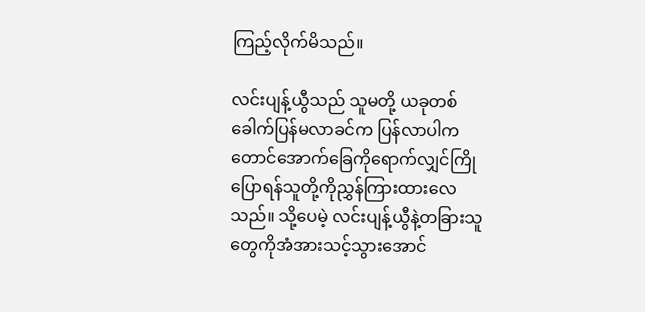ကြည့်လိုက်မိသည်။

လင်းပျန့်ယွီသည် သူမတို့ ယခုတစ်ခေါက်ပြန်မလာခင်က ပြန်လာပါက တောင်အောက်ခြေကိုရောက်လျှင်ကြိုပြောရန်သူတို့ကိုညွှန်ကြားထားလေသည်။ သို့ပေမဲ့ လင်းပျန့်ယွီနဲ့တခြားသူတွေကိုအံအားသင့်သွားအောင်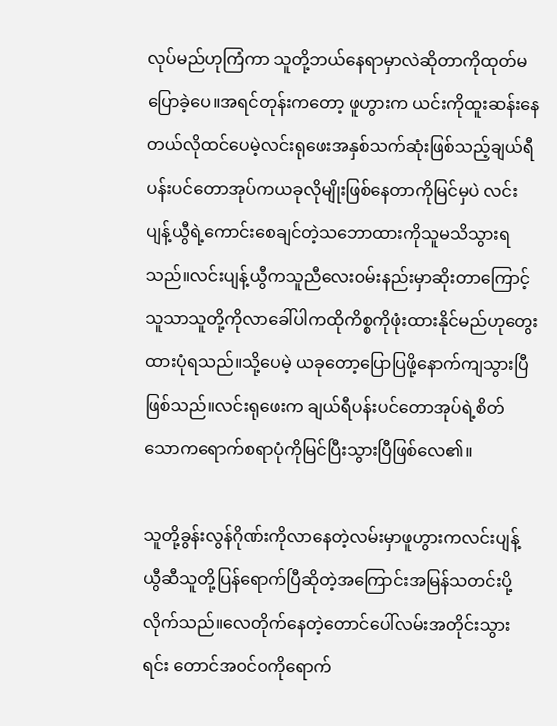လုပ်မည်ဟုကြံကာ သူတို့ဘယ်နေရာမှာလဲဆိုတာကိုထုတ်မပြောခဲ့ပေ။အရင်တုန်းကတော့ ဖူဟွားက ယင်းကိုထူးဆန်းနေတယ်လိုထင်ပေမဲ့လင်းရုဖေးအနှစ်သက်ဆုံးဖြစ်သည့်ချယ်ရီပန်းပင်တောအုပ်ကယခုလိုမျိုးဖြစ်နေတာကိုမြင်မှပဲ လင်းပျန့်ယွီရဲ့ကောင်းစေချင်တဲ့သဘောထားကိုသူမသိသွားရသည်။လင်းပျန့်ယွီကသူညီလေး၀မ်းနည်းမှာဆိုးတာကြောင့်သူသာသူတို့ကိုလာခေါ်ပါကထိုကိစ္စကိုဖုံးထားနိုင်မည်ဟု‌တွေးထားပုံရသည်။သို့ပေမဲ့ ယခုတော့ပြောပြဖို့နောက်ကျသွားပြီဖြစ်သည်။လင်းရုဖေးက ချယ်ရီပန်းပင်တောအုပ်ရဲ့စိတ်သောကရောက်စရာပုံကိုမြင်ပြီးသွားပြီဖြစ်လေ၏။

သူတို့ခွန်းလွန်ဂိုဏ်းကိုလာနေတဲ့လမ်းမှာဖူဟွားကလင်းပျန့်ယွီဆီသူတို့ပြန်ရောက်ပြီဆိုတဲ့အကြောင်းအမြန်သတင်းပို့လိုက်သည်။လေတိုက်နေတဲ့တောင်‌ပေါ်လမ်းအတိုင်းသွားရင်း တောင်အ၀င်၀ကိုရောက်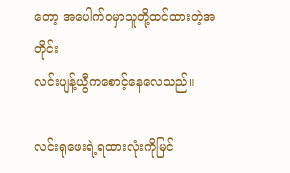တော့ အပေါက်၀မှာသူတို့ထင်ထားတဲ့အတိုင်း
လင်းပျန့်ယွီကစောင့်နေလေသည်။

လင်းရုဖေးရဲ့ရထားလုံးကိုမြင်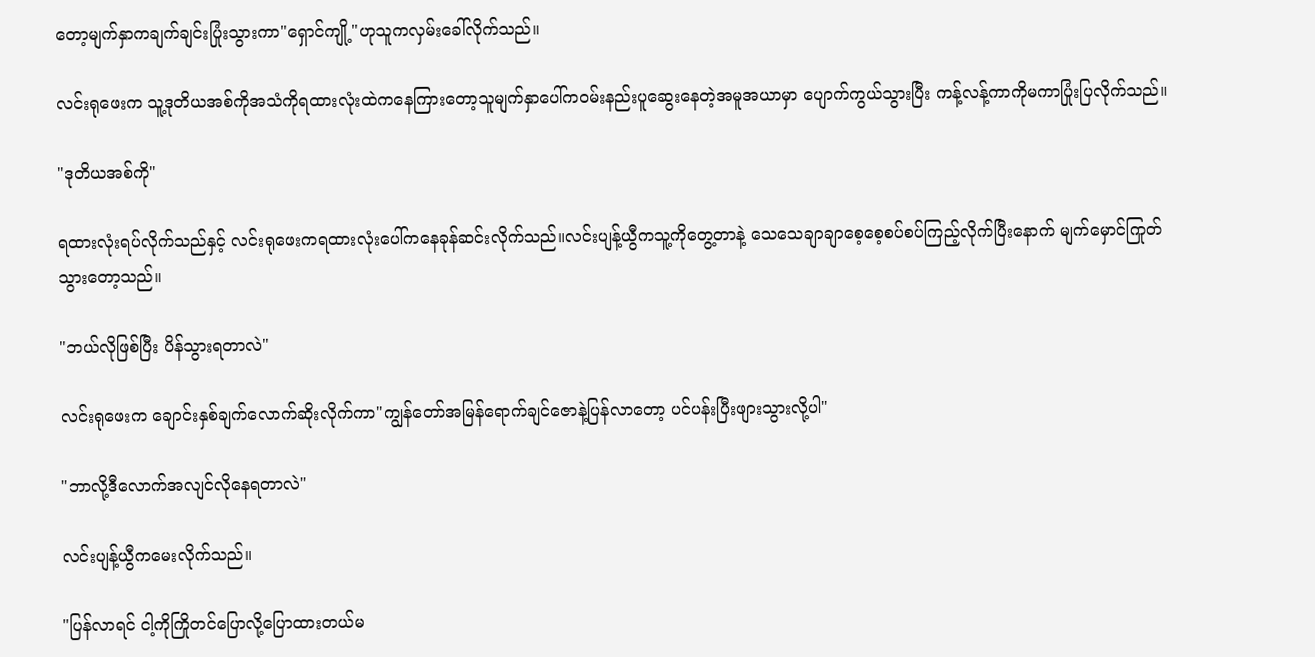တော့မျက်နှာကချက်ချင်းပြုံးသွားကာ"ရှောင်ကျို့"ဟုသူကလှမ်းခေါ်လိုက်သည်။

လင်းရုဖေးက သူ့ဒုတိယအစ်ကိုအသံကိုရထားလုံးထဲကနေကြားတော့သူမျက်နှာပေါ်က၀မ်းနည်းပူဆွေးနေတဲ့အမူအယာမှာ ပျောက်ကွယ်သွားပြီး ကန့်လန့်ကာကိုမကာပြုံးပြလိုက်သည်။

"ဒုတိယအစ်ကို"

ရထားလုံးရပ်လိုက်သည်နှင့် လင်းရုဖေးကရထားလုံးပေါ်ကနေခုန်ဆင်းလိုက်သည်။လင်းပျန့်ယွီကသူ့ကိုတွေ့တာနဲ့ သေသေချာချာစေ့စေ့စပ်စပ်ကြည့်လိုက်ပြီးနောက် မျက်မှောင်ကြုတ်သွားတော့သည်။

"ဘယ်လိုဖြစ်ပြီး ပိန်သွားရတာလဲ"

လင်းရုဖေးက ချောင်းနှစ်ချက်လောက်ဆိုးလိုက်ကာ"ကျွန်တော်အမြန်ရောက်ချင်ဇောနဲ့ပြန်လာတော့ ပင်ပန်းပြီးဖျားသွားလို့ပါ"

"ဘာလို့ဒီလောက်အလျင်လိုနေရတာလဲ"

လင်းပျန့်ယွီကမေးလိုက်သည်။

"ပြန်လာရင် ငါ့ကိုကြိုတင်ပြောလို့ပြောထားတယ်မ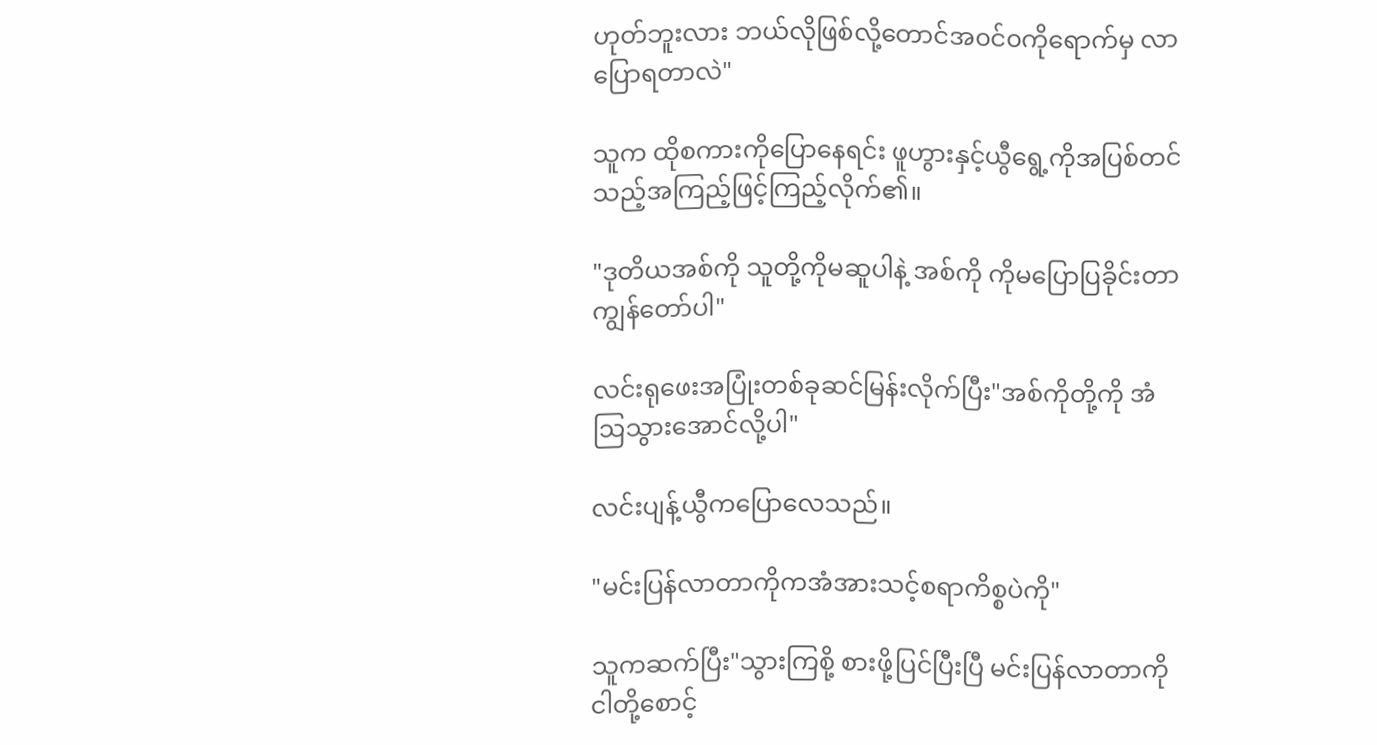ဟုတ်ဘူးလား ဘယ်လိုဖြစ်လို့တောင်အ၀င်၀ကိုရောက်မှ လာပြောရတာလဲ"

သူက ထိုစကားကိုပြောနေရင်း ဖူဟွားနှင့်ယွီရွေ့ကိုအပြစ်တင်သည့်အကြည့်ဖြင့်ကြည့်လိုက်၏။

"ဒုတိယအစ်ကို သူတို့ကိုမဆူပါနဲ့ အစ်ကို ကိုမပြောပြခိုင်းတာကျွန်တော်ပါ"

လင်းရုဖေးအပြုံးတစ်ခုဆင်မြန်းလိုက်ပြီး"အစ်ကိုတို့ကို အံဩသွားအောင်လို့ပါ"

လင်းပျန့်ယွီကပြောလေသည်။

"မင်းပြန်လာတာကိုကအံအားသင့်စရာကိစ္စပဲကို"

သူကဆက်ပြီး"သွားကြစို့ စားဖို့ပြင်ပြီးပြီ မင်းပြန်လာတာကိုငါတို့စောင့်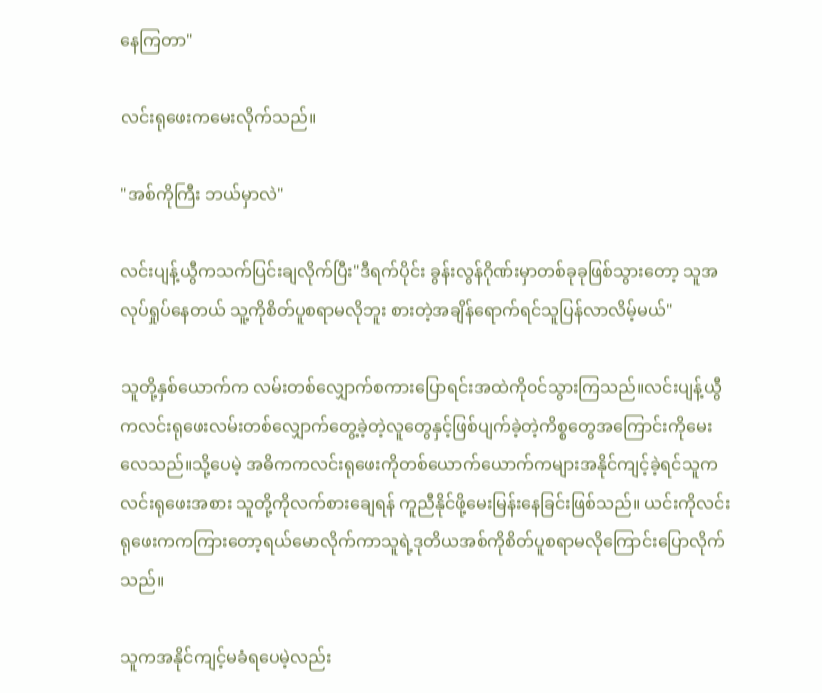နေကြတာ"

လင်းရုဖေးကမေးလိုက်သည်။

"အစ်ကိုကြီး ဘယ်မှာလဲ"

လင်းပျန့်ယွီကသက်ပြင်းချလိုက်ပြီး"ဒီရက်ပိုင်း ခွန်းလွန်ဂိုဏ်းမှာတစ်ခုခုဖြစ်သွားတော့ သူအလုပ်ရှုပ်နေတယ် သူ့ကိုစိတ်ပူစရာမလိုဘူး စားတဲ့အချိန်ရောက်ရင်သူပြန်လာလိမ့်မယ်"

သူတို့နှစ်ယောက်က လမ်းတစ်လျှောက်စကားပြောရင်းအထဲကို၀င်သွားကြသည်။လင်းပျန့်ယွီကလင်းရုဖေးလမ်းတစ်လျှောက်တွေ့ခဲ့တဲ့လူတွေနှင့်ဖြစ်ပျက်ခဲ့တဲ့ကိစ္စ‌တွေအကြောင်းကိုမေးလေသည်။သို့ပေမဲ့ အဓိကကလင်းရုဖေးကိုတစ်ယောက်ယောက်ကများအနိုင်ကျင့်ခဲ့ရင်သူကလင်းရုဖေးအစား သူတို့ကိုလက်စားချေရန် ကူညီနိုင်ဖို့မေးမြန်းနေခြင်းဖြစ်သည်။ ယင်းကိုလင်းရုဖေးကကကြားတော့ရယ်မောလိုက်ကာသူရဲ့ဒုတိယအစ်ကိုစိတ်ပူစရာမလိုကြောင်းပြောလိုက်သည်။

သူကအနိုင်ကျင့်မခံရပေမဲ့လည်း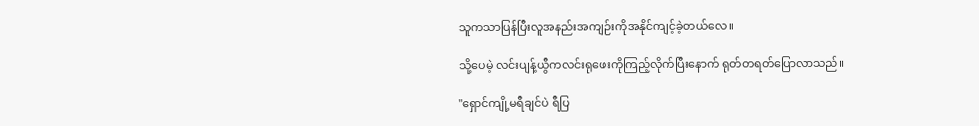သူကသာပြန်ပြီးလူအနည်းအကျဉ်းကိုအနိုင်ကျင့်ခဲ့တယ်လေ။

သို့ပေမဲ့ လင်းပျန့်ယွီကလင်းရုဖေးကိုကြည့်လိုက်ပြီးနောက် ရုတ်တရတ်ပြောလာသည်။

"ရှောင်ကျို့မရီချင်ပဲ ရီပြ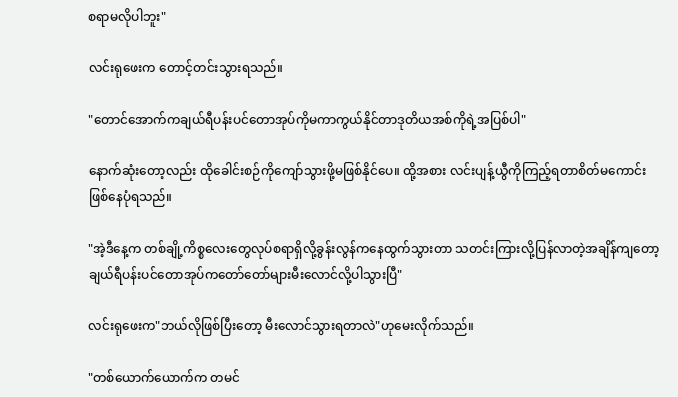စရာမလိုပါဘူး"

လင်းရုဖေးက တောင့်တင်းသွားရသည်။

"တောင်အောက်ကချယ်ရီပန်းပင်တောအုပ်ကိုမကာကွယ်နိုင်တာဒုတိယအစ်ကိုရဲ့အပြစ်ပါ"

နောက်ဆုံးတော့လည်း ထိုခေါင်းစဉ်ကိုကျော်သွားဖို့မဖြစ်နိုင်ပေ။ ထို့အစား လင်းပျန့်ယွီကိုကြည့်ရတာစိတ်မကောင်းဖြစ်နေပုံရသည်။

"အဲ့ဒီနေ့က တစ်ချို့ကိစ္စလေးတွေလုပ်စရာရှိလို့ခွန်းလွန်ကနေထွက်သွားတာ သတင်းကြားလို့ပြန်လာတဲ့အချိန်ကျတော့ ချယ်ရီပန်းပင်တောအုပ်ကတော်တော်များမီးလောင်လို့ပါသွားပြီ"

လင်းရုဖေးက"ဘယ်လိုဖြစ်ပြီးတော့ မီးလောင်သွားရတာလဲ"ဟုမေးလိုက်သည်။

"တစ်ယောက်ယောက်က တမင်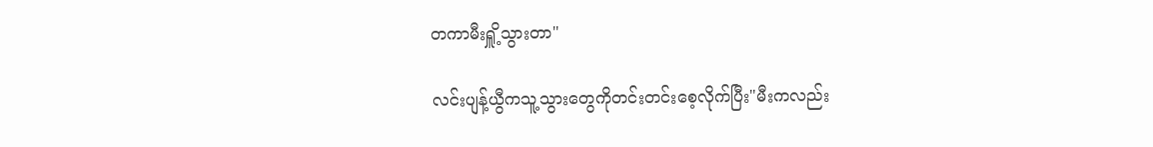တကာမီးရှိူ့သွားတာ"

လင်းပျန့်ယွီကသူ့သွားတွေကိုတင်းတင်းစေ့လိုက်ပြီး"မီးကလည်း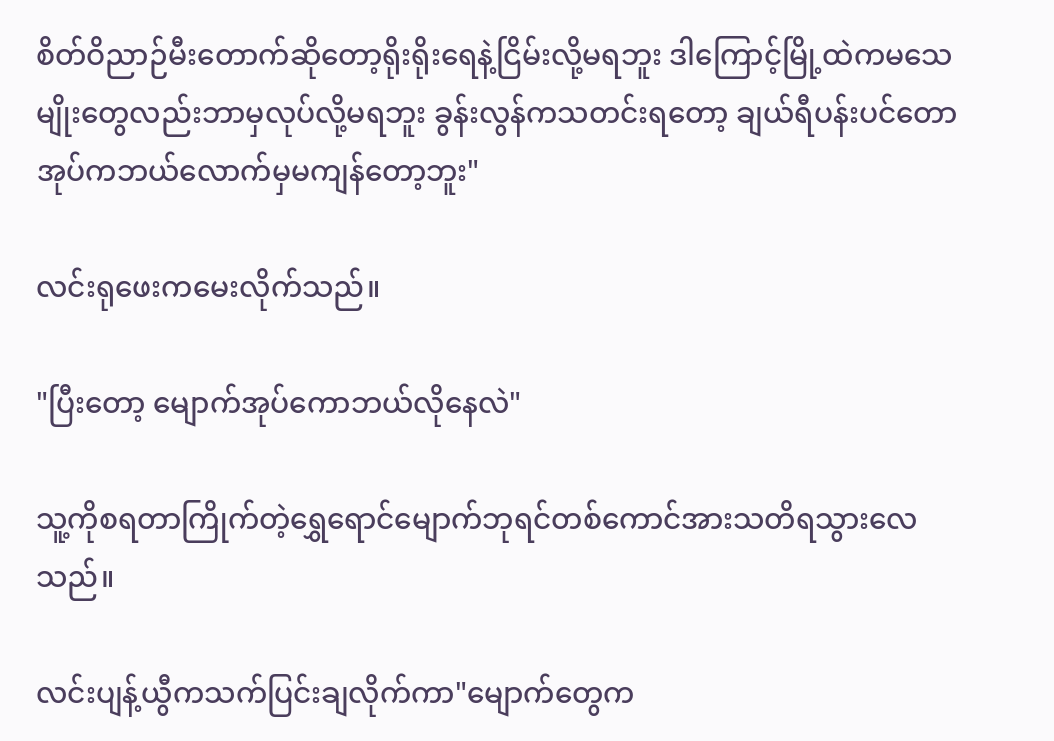စိတ်ဝိညာဉ်မီးတောက်ဆိုတော့ရိုးရိုးရေနဲ့ငြိမ်းလို့မရဘူး ဒါ‌ကြောင့်မြို့ထဲကမသေမျိုးတွေလည်းဘာမှလုပ်လို့မရဘူး ခွန်းလွန်ကသတင်းရတော့ ချယ်ရီပန်းပင်တောအုပ်ကဘယ်လောက်မှမကျန်တော့ဘူး"

လင်းရုဖေးကမေးလိုက်သည်။

"ပြီးတော့ မျောက်အုပ်ကောဘယ်လိုနေလဲ"

သူ့ကိုစရတာကြိုက်တဲ့ရွှေရောင်မျောက်ဘုရင်တစ်ကောင်အားသတိရသွားလေသည်။

လင်းပျန့်ယွီကသက်ပြင်းချလိုက်ကာ"မျောက်တွေက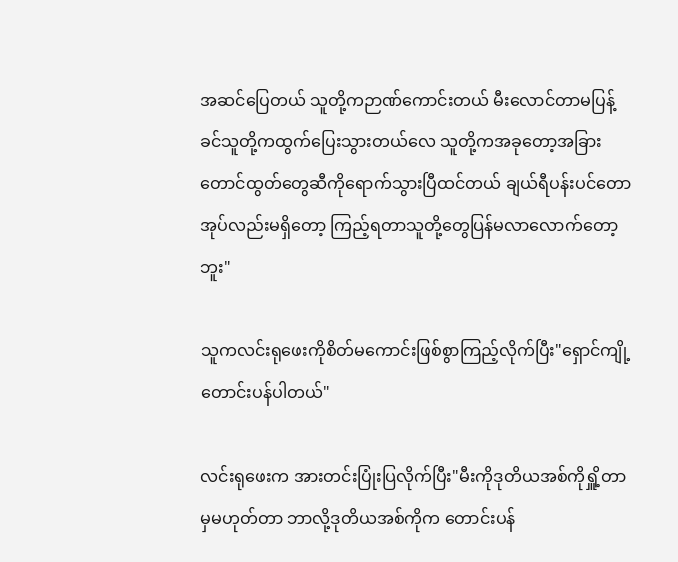အဆင်ပြေတယ် သူတို့ကဉာဏ်ကောင်းတယ် မီးလောင်တာမပြန့်ခင်သူတို့ကထွက်ပြေးသွားတယ်လေ သူတို့ကအခုတော့အခြားတောင်ထွတ်တွေဆီကိုရောက်သွားပြီထင်တယ် ချယ်ရီပန်းပင်တောအုပ်လည်းမရှိတော့ ကြည့်ရတာသူတို့တွေပြန်မလာလောက်တော့ဘူး"

သူကလင်းရုဖေးကိုစိတ်မကောင်းဖြစ်စွာကြည့်လိုက်ပြီး"ရှောင်ကျို့ တောင်းပန်ပါတယ်"

လင်းရုဖေးက အားတင်းပြုံးပြလိုက်ပြီး"မီးကိုဒုတိယအစ်ကိုရှိူ့တာမှမဟုတ်တာ ဘာလို့ဒုတိယအစ်ကိုက တောင်းပန်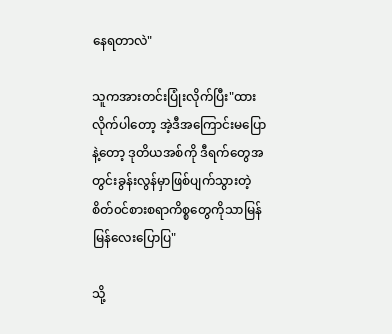နေရတာလဲ"

သူကအားတင်းပြုံးလိုက်ပြီး"ထားလိုက်ပါတော့ အဲ့ဒီအကြောင်းမပြောနဲ့တော့ ဒုတိယအစ်ကို ဒီရက်တွေအတွင်းခွန်းလွန်မှာဖြစ်ပျက်သွားတဲ့စိတ်၀င်စားစရာကိစ္စတွေကိုသာမြန်မြန်‌လေးပြောပြ"

သို့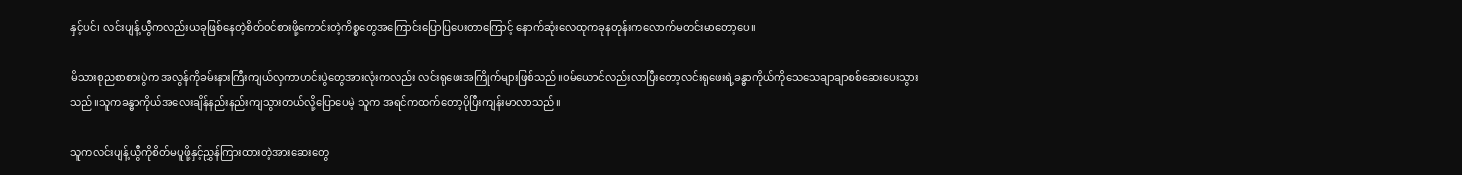နှင့်ပင်၊ လင်းပျန့်ယွီကလည်းယခုဖြစ်နေတဲ့စိတ်၀င်စားဖို့ကောင်းတဲ့ကိစ္စတွေအကြောင်းပြောပြပေးတာကြောင့် နောက်ဆုံးလေထုကခုနတုန်းကလောက်မတင်းမာတော့ပေ။

မိသားစုညစာစားပွဲက အလွန်ကိုခမ်းနားကြီးကျယ်လှကာဟင်းပွဲတွေအားလုံးကလည်း လင်းရုဖေးအကြိုက်များဖြစ်သည်။၀မ်ယောင်လည်းလာပြီးတော့လင်းရုဖေးရဲ့ခန္ဓာကိုယ်ကိုသေသေချာချာစစ်ဆေးပေးသွားသည်။သူကခန္ဓာကိုယ်အလေးချိန်နည်းနည်းကျသွားတယ်လို့ပြောပေမဲ့ သူက အရင်ကထက်တော့ပိုပြီးကျန်းမာလာသည်။

သူကလင်းပျန့်ယွီကိုစိတ်မပူဖို့နှင့်ညွှန်ကြားထားတဲ့အားဆေးတွေ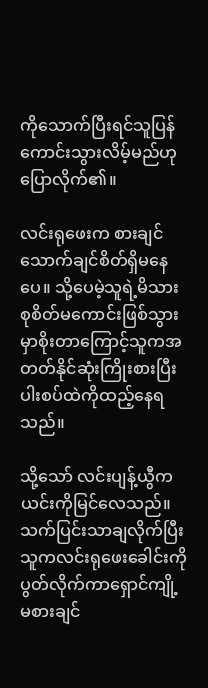ကိုသောက်ပြီးရင်သူပြန်ကောင်းသွားလိမ့်မည်ဟုပြောလိုက်၏။

လင်းရုဖေးက စားချင်သောက်ချင်စိတ်ရှိမနေပေ။ သို့ပေမဲ့သူရဲ့မိသားစုစိတ်မကောင်းဖြစ်သွားမှာစိုးတာကြောင့်သူကအတတ်နိုင်ဆုံးကြိုးစားပြီးပါးစပ်ထဲကိုထည့်နေရသည်။

သို့သော် လင်းပျန့်ယွီက ယင်းကိုမြင်လေသည်။သက်ပြင်းသာချလိုက်ပြီး သူကလင်းရုဖေးခေါင်းကိုပွတ်လိုက်ကာရှောင်ကျို့မစားချင်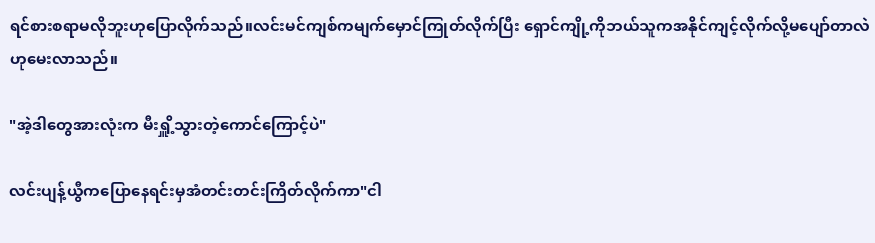ရင်စားစရာမလိုဘူးဟုပြောလိုက်သည်။လင်းမင်ကျစ်ကမျက်မှောင်ကြုတ်လိုက်ပြီး ရှောင်ကျို့ကိုဘယ်သူကအနိုင်ကျင့်လိုက်လို့မပျော်တာလဲဟုမေးလာသည်။

"အဲ့ဒါတွေအားလုံးက မီးရှိူ့သွားတဲ့ကောင်ကြောင့်ပဲ"

လင်းပျန့်ယွီကပြောနေရင်းမှအံတင်းတင်းကြိတ်လိုက်ကာ"ငါ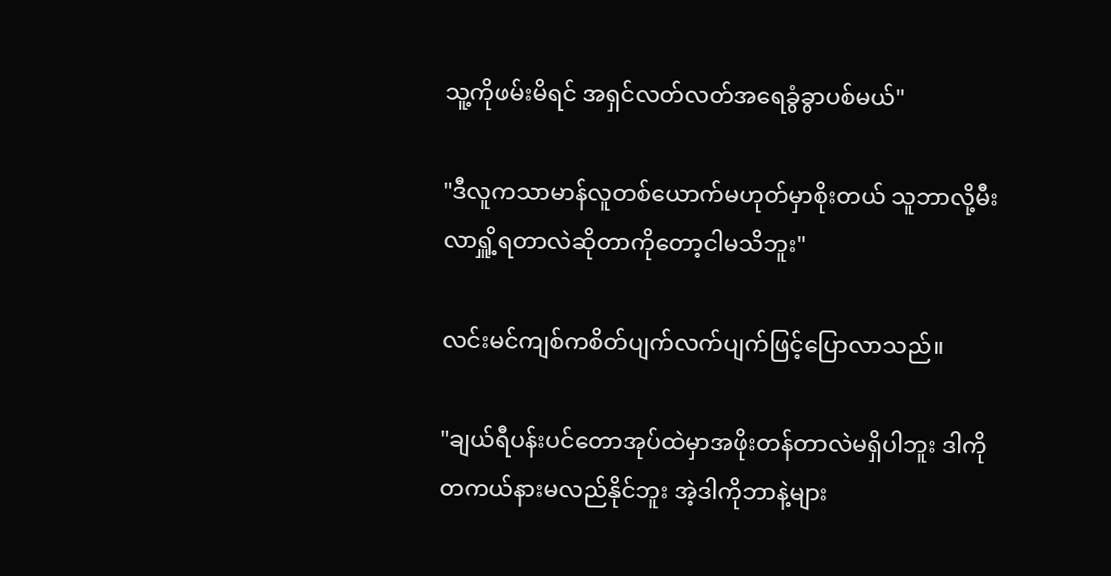သူ့ကိုဖမ်းမိရင် အရှင်လတ်လတ်အရေခွံခွာပစ်မယ်"

"ဒီလူကသာမာန်လူတစ်ယောက်မဟုတ်မှာစိုးတယ် သူဘာလို့မီးလာရှိူ့ရတာလဲဆိုတာကိုတော့ငါမသိဘူး"

လင်းမင်ကျစ်ကစိတ်ပျက်လက်ပျက်ဖြင့်ပြောလာသည်။

"ချယ်ရီပန်းပင်တောအုပ်ထဲမှာအဖိုးတန်တာလဲမရှိပါဘူး ဒါကိုတကယ်နားမလည်နိုင်ဘူး အဲ့ဒါကိုဘာနဲ့များ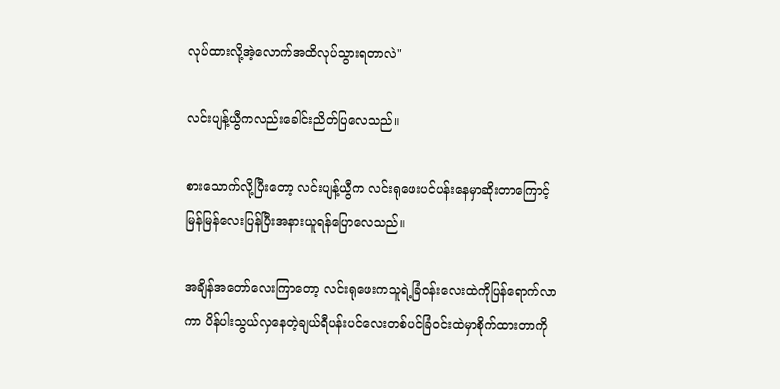လုပ်ထားလို့အဲ့လောက်အထိလုပ်သွားရတာလဲ"

လင်းပျန့်ယွီကလည်းခေါင်းညိတ်ပြလေသည်။

စားသောက်လို့ပြီးတော့ လင်းပျန့်ယွီက လင်းရုဖေးပင်ပန်းနေမှာဆိုးတာကြောင့်မြန်မြန်လေးပြန်ပြီးအနားယူရန်ပြောလေသည်။

အချိန်အတော်လေးကြာတော့ လင်းရုဖေးကသူရဲ့ခြံ၀န်းလေးထဲကိုပြန်ရောက်လာကာ ပိန်ပါးသွယ်လှနေတဲ့ချယ်ရီပန်းပင်လေးတစ်ပင်ခြံ၀င်းထဲမှာစိုက်ထားတာကို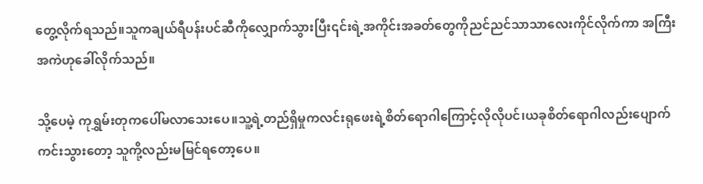တွေ့လိုက်ရသည်။သူကချယ်ရီပန်းပင်ဆီကိုလျှောက်သွားပြီး၎င်းရဲ့အကိုင်းအခတ်တွေကိုညင်ညင်သာသာလေးကိုင်လိုက်ကာ အကြီးအကဲဟုခေါ်လိုက်သည်။

သို့ပေမဲ့ ကုရွှမ်းတုကပေါ်မလာသေးပေ။သူ့ရဲ့တည်ရှိမှုကလင်းရုဖေးရဲ့စိတ်ရောဂါကြောင့်လိုလိုပင်၊ယခုစိတ်ရောဂါလည်းပျောက်ကင်းသွားတော့ သူကို့လည်းမမြင်ရတော့ပေ။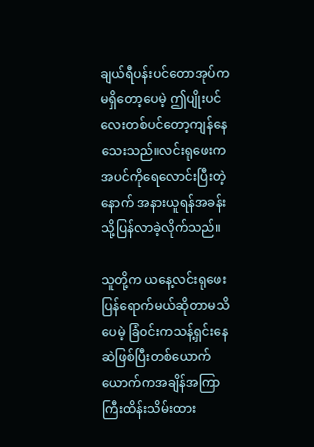ချယ်ရီပန်းပင်တောအုပ်ကမရှိတော့ပေမဲ့ ဤပျိုးပင်လေးတစ်ပင်တော့ကျန်နေသေးသည်။လင်းရုဖေးကအပင်ကိုရေလောင်းပြီးတဲ့နောက် အနားယူရန်အခန်းသို့ပြန်လာခဲ့လိုက်သည်။

သူတို့က ယနေ့လင်းရုဖေးပြန်ရောက်မယ်ဆိုတာမသိပေမဲ့ ခြံ၀င်းကသန့်ရှင်းနေဆဲဖြစ်ပြီးတစ်ယောက်ယောက်ကအချိန်အကြာကြီးထိန်းသိမ်းထား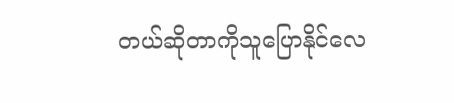တယ်ဆိုတာကိုသူပြောနိုင်လေ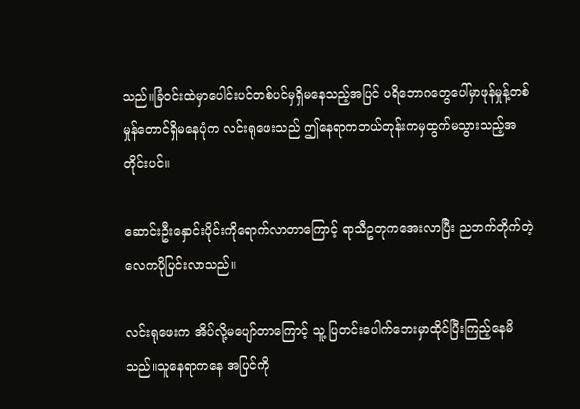သည်။ခြံ၀င်းထဲမှာပေါင်းပင်တစ်ပင်မှရှိမနေသည့်အပြင် ပရိဘောဂတွေပေါ်မှာဖုန်မှုန့်တစ်မှုန်တောင်ရှိမနေပုံက လင်းရုဖေးသည် ဤနေရာကဘယ်တုန်းကမှထွက်မသွားသည့်အတိုင်းပင်။

ဆောင်းဦးနှောင်းပိုင်းကိုရောက်လာတာကြောင့် ရာသီဥတုကအေးလာပြီး ညဘက်တိုက်တဲ့လေကပိုပြင်းလာသည်။

လင်းရုဖေးက အိပ်လို့မပျော်တာကြောင့် သူ့ ပြတင်းပေါက်ဘေးမှာထိုင်ပြီးကြည့်နေမိသည်။သူနေရာကနေ အပြင်ကို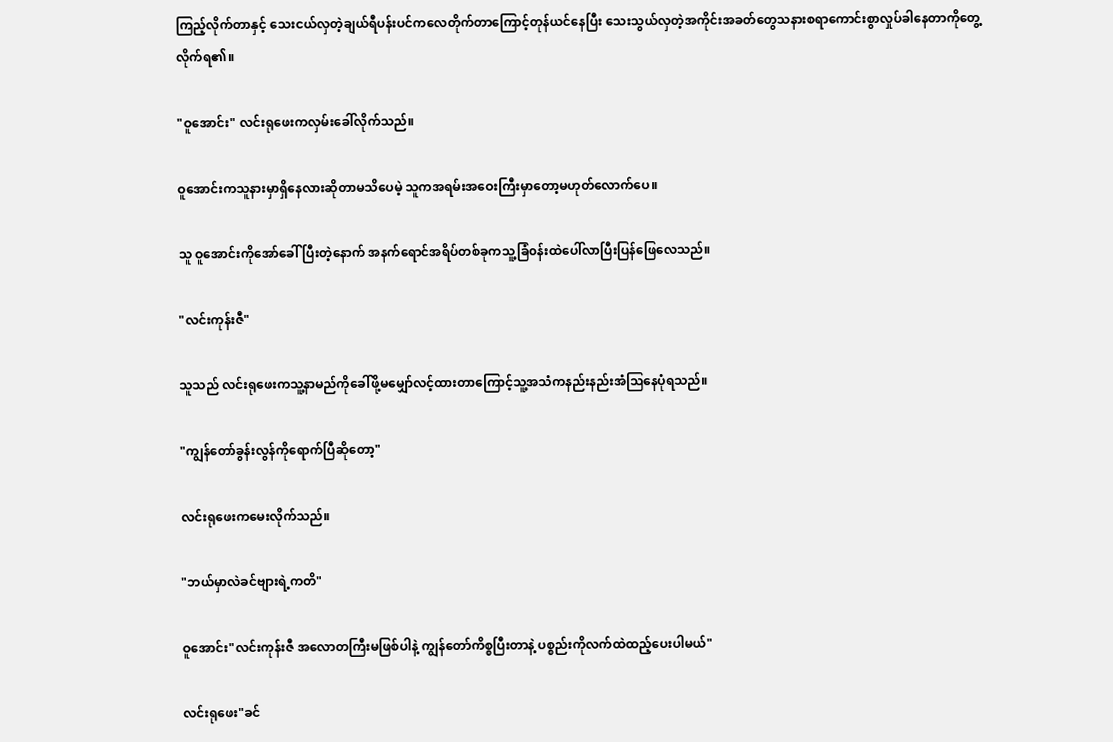ကြည့်လိုက်တာနှင့် သေးငယ်လှတဲ့ချယ်ရီပန်းပင်ကလေတိုက်တာကြောင့်တုန်ယင်နေပြီး သေးသွယ်လှတဲ့အကိုင်းအခတ်တွေသနားစရာကောင်းစွာလှုပ်ခါနေတာကိုတွေ့လိုက်ရ၏။

"ဝူအောင်း" လင်းရုဖေးကလှမ်းခေါ်လိုက်သည်။

ဝူအောင်းကသူနားမှာရှိနေလားဆိုတာမသိပေမဲ့ သူကအရမ်းအဝေးကြီးမှာတော့မဟုတ်လောက်ပေ။

သူ ဝူအောင်းကိုအော်ခေါ်ပြီးတဲ့နောက် အနက်ရောင်အရိပ်တစ်ခုကသူ့ခြံ၀န်းထဲပေါ်လာပြီးပြန်ဖြေလေသည်။

"လင်းကုန်းဇီ"

သူသည် လင်းရုဖေးကသူ့နာမည်ကိုခေါ်ဖို့မမျှော်လင့်ထားတာကြောင့်သူ့အသံကနည်းနည်းအံဩနေပုံရသည်။

"ကျွန်တော်ခွန်းလွန်ကိုရောက်ပြီဆိုတော့"

လင်းရုဖေးကမေးလိုက်သည်။

"ဘယ်မှာလဲခင်ဗျားရဲ့ကတိ"

ဝူအောင်း"လင်းကုန်းဇီ အလောတကြီးမဖြစ်ပါနဲ့ ကျွန်တော်ကိစ္စပြီးတာနဲ့ ပစ္စည်းကိုလက်ထဲထည့်ပေးပါမယ်"

လင်းရုဖေး"ခင်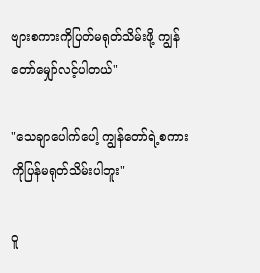ဗျားစကားကိုပြတ်မရုတ်သိမ်းဖို့ ကျွန်တော်မျှော်လင့်ပါတယ်"

"သေချာပေါက်ပေါ့ ကျွန်တော်ရဲ့စကားကိုပြန်မရုတ်သိမ်းပါဘူး"

ဝူ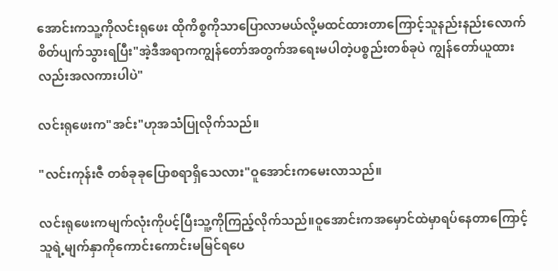အောင်းကသူ့ကိုလင်းရုဖေး ထိုကိစ္စကိုသာပြောလာမယ်လို့မထင်ထားတာကြောင့်သူနည်းနည်းလောက်စိတ်ပျက်သွားရပြီး"အဲ့ဒီအရာကကျွန်တော်အတွက်အရေးမပါတဲ့ပစ္စည်းတစ်ခုပဲ ကျွန်တော်ယူထားလည်းအလကားပါပဲ"

လင်းရုဖေးက"အင်း"ဟုအသံပြုလိုက်သည်။

"လင်းကုန်းဇီ တစ်ခုခုပြောစရာရှိသေလား"ဝူအောင်းကမေးလာသည်။

လင်းရုဖေးကမျက်လုံးကိုပင့်ပြီးသူ့ကိုကြည့်လိုက်သည်။ဝူအောင်းကအမှောင်ထဲမှာရပ်နေတာကြောင့်သူရဲ့မျက်နှာကိုကောင်းကောင်းမမြင်ရပေ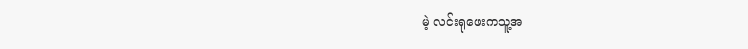မဲ့ လင်းရုဖေးကသူ့အ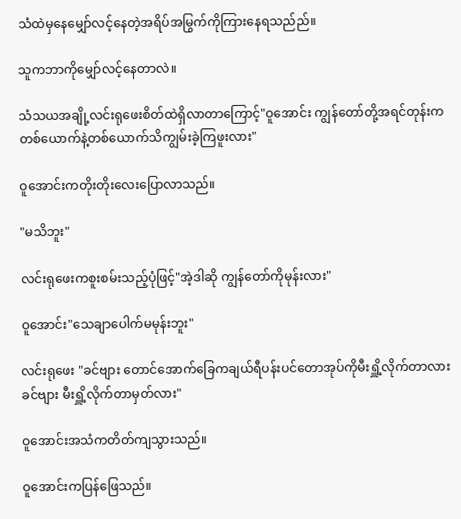သံထဲမှနေမျှော်လင့်‌နေတဲ့အရိပ်အမြွက်ကိုကြားနေရသည်ည်။

သူကဘာကိုမျှော်လင့်နေတာလဲ။

သံသယအချို့လင်းရုဖေးစိတ်ထဲရှိလာတာကြောင့်"ဝူအောင်း ကျွန်တော်တို့အရင်တုန်းကတစ်ယောက်နဲ့တစ်ယောက်သိကျွမ်းခဲ့ကြဖူးလား"

ဝူအောင်းကတိုးတိုးလေးပြောလာသည်။

"မသိဘူး"

လင်းရုဖေးကစူးစမ်းသည့်ပုံဖြင့်"အဲ့ဒါဆို ကျွန်တော်ကိုမုန်းလား"

ဝူအောင်း"သေချာပေါက်မမုန်းဘူး"

လင်းရုဖေး "ခင်ဗျား တောင်အောက်ခြေကချယ်ရီပန်းပင်တောအုပ်ကိုမီးရှိူ့လိုက်တာလား ခင်ဗျား မီးရှိူ့လိုက်တာမှတ်လား"

ဝူအောင်းအသံကတိတ်ကျသွားသည်။

ဝူအောင်းကပြန်ဖြေသည်။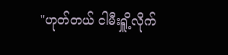"ဟုတ်တယ် ငါမီးရှိူ့လိုက်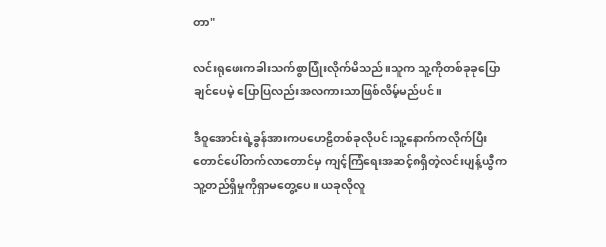တာ"

လင်းရုဖေးကခါးသက်စွာပြုံးလိုက်မိသည်။သူက သူ့ကိုတစ်ခုခုပြောချင်ပေမဲ့ ပြောပြလည်းအလကားသာဖြစ်လိမ့်မည်ပင်။

ဒီဝူအောင်းရဲ့ခွန်အားကပဟေဠိတစ်ခုလိုပင်၊သူ့နောက်ကလိုက်ပြီးတောင်ပေါ်တက်လာတောင်မှ ကျင့်ကြံရေးအဆင့်၈ရှိတဲ့လင်းပျန့်ယွီကသူ့တည်ရှိမှုကိုရှာမတွေ့ပေ။ ယခုလိုလူ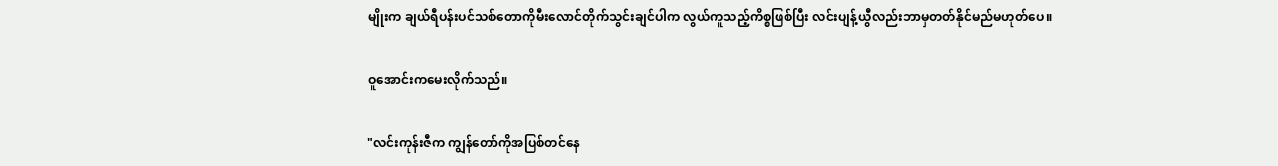မျိုးက ချယ်ရီပန်းပင်သစ်တောကိုမီးလောင်တိုက်သွင်းချင်ပါက လွယ်ကူသည့်ကိစ္စဖြစ်ပြီး လင်းပျန့်ယွီလည်းဘာမှတတ်နိုင်မည်မဟုတ်ပေ။

ဝူအောင်းကမေးလိုက်သည်။

"လင်းကုန်းဇီက ကျွန်တော်ကိုအပြစ်တင်နေ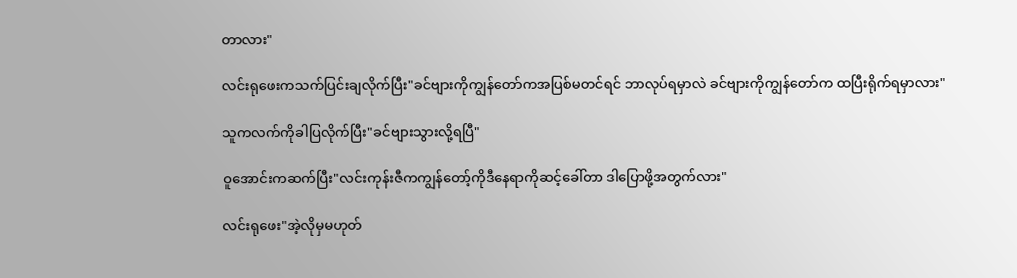တာ‌လား"

လင်းရုဖေးကသက်ပြင်းချလိုက်ပြီး"ခင်ဗျားကိုကျွန်တော်ကအပြစ်မတင်ရင် ဘာလုပ်ရမှာလဲ ခင်ဗျားကိုကျွန်တော်က ထပြီးရိုက်ရမှာလား"

သူကလက်ကိုခါပြလိုက်ပြီး"ခင်ဗျားသွားလို့ရပြီ"

ဝူအောင်းကဆက်ပြီး"လင်းကုန်းဇီကကျွန်တော့်ကိုဒီနေရာကိုဆင့်ခေါ်တာ ဒါပြောဖို့အတွက်လား"

လင်းရုဖေး"အဲ့လိုမှမဟုတ်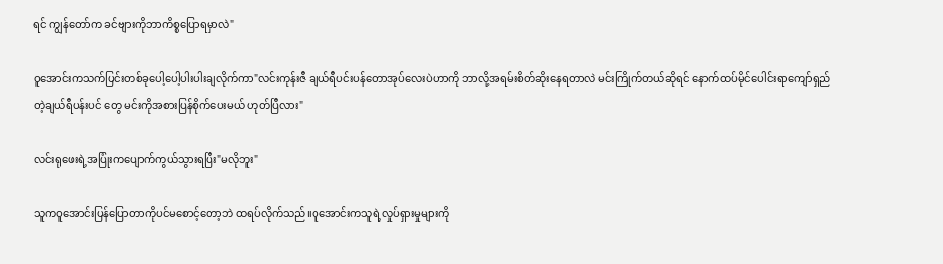ရင် ကျွန်တော်က ခင်ဗျားကိုဘာကိစ္စပြောရမှာလဲ"

ဝူအောင်းကသက်ပြင်းတစ်ခုပေါ့ပေါ့ပါးပါးချလိုက်ကာ"လင်းကုန်းဇီ ချယ်ရီပင်းပန်တောအုပ်လေးပဲဟာကို ဘာလို့အရမ်းစိတ်ဆိုးနေရတာလဲ မင်းကြိုက်တယ်ဆိုရင် နောက်ထပ်မိုင်ပေါင်းရာကျော်ရှည်တဲ့ချယ်ရီပန်းပင် တွေ မင်းကိုအစားပြန်စိုက်ပေးမယ် ဟုတ်ပြီလား"

လင်းရုဖေးရဲ့အပြုံးကပျောက်ကွယ်သွားရပြီး"မလိုဘူး"

သူကဝူအောင်းပြန်ပြောတာကိုပင်မစောင့်တော့ဘဲ ထရပ်လိုက်သည်။ဝူအောင်းကသူရဲ့လှုပ်ရှားမှုများကို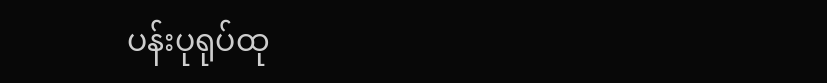ပန်းပုရုပ်ထု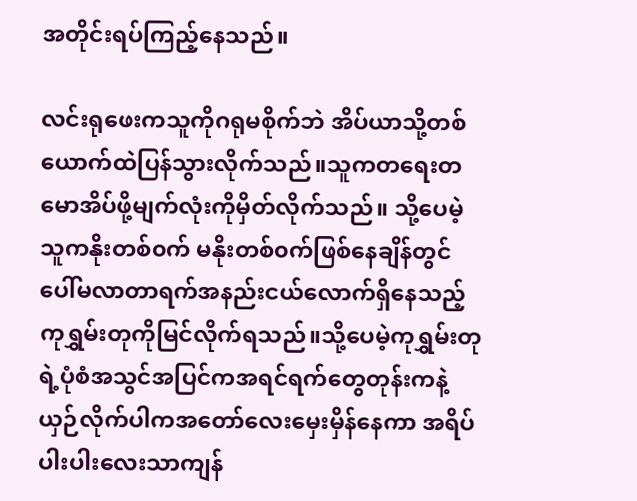အတိုင်းရပ်ကြည့်နေသည်။

လင်းရုဖေးကသူကိုဂရုမစိုက်ဘဲ အိပ်ယာသို့တစ်ယောက်ထဲပြန်သွားလိုက်သည်။သူကတရေးတမောအိပ်ဖို့မျက်လုံးကိုမှိတ်လိုက်သည်။ သို့ပေမဲ့ သူကနိုးတစ်၀က် မနိုးတစ်၀က်ဖြစ်နေချိန်တွင် ပေါ်မလာတာရက်အနည်းငယ်လောက်ရှိနေသည့် ကုရွှမ်းတုကိုမြင်လိုက်ရသည်။သို့ပေမဲ့ကုရွှမ်းတုရဲ့ပုံစံအသွင်အပြင်ကအရင်ရက်‌တွေတုန်းကနဲ့ယှဉ်လိုက်ပါကအတော်လေးမှေးမှိန်နေကာ အရိပ်ပါးပါးလေးသာကျန်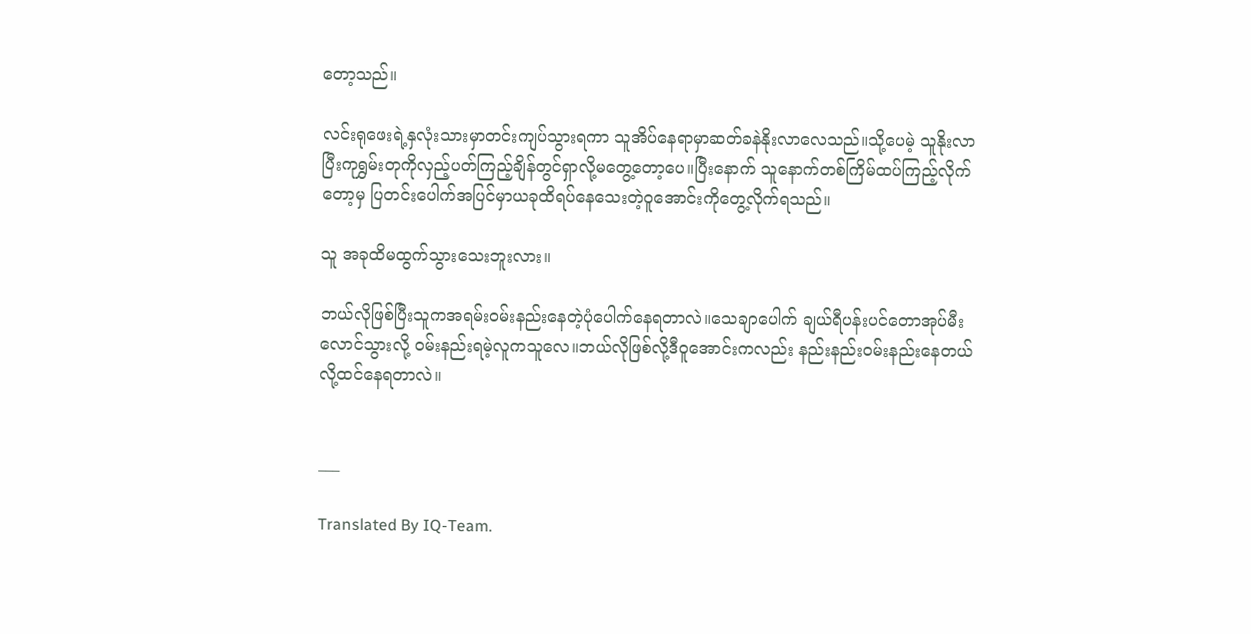တော့သည်။

လင်းရုဖေးရဲ့နှလုံးသားမှာတင်းကျပ်သွားရကာ သူအိပ်နေရာမှာဆတ်ခနဲနိုးလာလေသည်။သို့ပေမဲ့ သူနိုးလာပြီးကုရွှမ်းတုကိုလှည့်ပတ်ကြည့်ချိန်တွင်ရှာလို့မတွေ့တော့ပေ။ပြီးနောက် သူနောက်တစ်ကြိမ်ထပ်ကြည့်လိုက်တော့မှ ပြတင်းပေါက်အပြင်မှာယခုထိရပ်နေသေးတဲ့ဝူအောင်းကိုတွေ့လိုက်ရသည်။

သူ အခုထိမထွက်သွားသေးဘူးလား။

ဘယ်လိုဖြစ်ပြီးသူကအရမ်း၀မ်းနည်းနေတဲ့ပုံပေါက်နေရတာလဲ။သေချာပေါက် ချယ်ရီပန်းပင်တောအုပ်မီးလောင်သွားလို့ ၀မ်းနည်းရမဲ့လူကသူလေ။ဘယ်လိုဖြစ်လို့ဒီဝူအောင်းကလည်း နည်းနည်း၀မ်းနည်းနေတယ်လို့ထင်နေရတာလဲ။


___

Translated By IQ-Team.